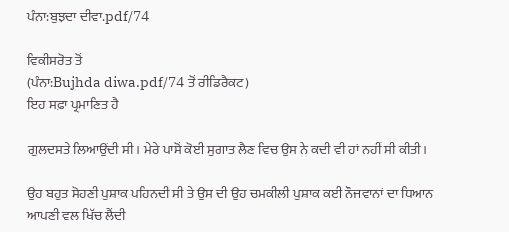ਪੰਨਾ:ਬੁਝਦਾ ਦੀਵਾ.pdf/74

ਵਿਕੀਸਰੋਤ ਤੋਂ
(ਪੰਨਾ:Bujhda diwa.pdf/74 ਤੋਂ ਰੀਡਿਰੈਕਟ)
ਇਹ ਸਫ਼ਾ ਪ੍ਰਮਾਣਿਤ ਹੈ

ਗੁਲਦਸਤੇ ਲਿਆਉਂਦੀ ਸੀ। ਮੇਰੇ ਪਾਸੋਂ ਕੋਈ ਸੁਗਾਤ ਲੈਣ ਵਿਚ ਉਸ ਨੇ ਕਦੀ ਵੀ ਹਾਂ ਨਹੀਂ ਸੀ ਕੀਤੀ।

ਉਹ ਬਹੁਤ ਸੋਹਣੀ ਪੁਸ਼ਾਕ ਪਹਿਨਦੀ ਸੀ ਤੇ ਉਸ ਦੀ ਉਹ ਚਮਕੀਲੀ ਪੁਸ਼ਾਕ ਕਈ ਨੌਜਵਾਨਾਂ ਦਾ ਧਿਆਨ ਆਪਣੀ ਵਲ ਖਿੱਚ ਲੈਂਦੀ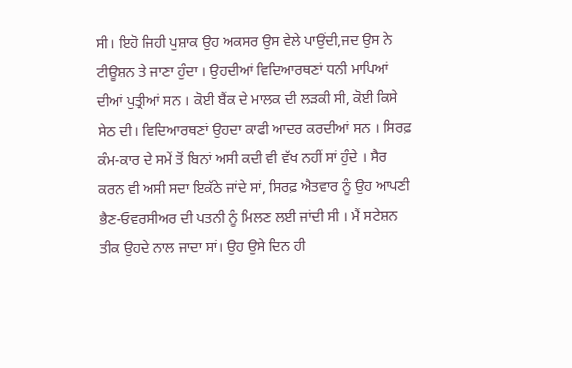ਸੀ। ਇਹੋ ਜਿਹੀ ਪੁਸ਼ਾਕ ਉਹ ਅਕਸਰ ਉਸ ਵੇਲੇ ਪਾਉਂਦੀ,ਜਦ ਉਸ ਨੇ ਟੀਊਸ਼ਨ ਤੇ ਜਾਣਾ ਹੁੰਦਾ । ਉਹਦੀਆਂ ਵਿਦਿਆਰਥਣਾਂ ਧਨੀ ਮਾਪਿਆਂ ਦੀਆਂ ਪੁਤ੍ਰੀਆਂ ਸਨ । ਕੋਈ ਬੈਂਕ ਦੇ ਮਾਲਕ ਦੀ ਲੜਕੀ ਸੀ, ਕੋਈ ਕਿਸੇ ਸੇਠ ਦੀ। ਵਿਦਿਆਰਥਣਾਂ ਉਹਦਾ ਕਾਫੀ ਆਦਰ ਕਰਦੀਆਂ ਸਨ । ਸਿਰਫ਼ ਕੰਮ-ਕਾਰ ਦੇ ਸਮੇਂ ਤੋਂ ਬਿਨਾਂ ਅਸੀ ਕਦੀ ਵੀ ਵੱਖ ਨਹੀਂ ਸਾਂ ਹੁੰਦੇ । ਸੈਰ ਕਰਨ ਵੀ ਅਸੀ ਸਦਾ ਇਕੱਠੇ ਜਾਂਦੇ ਸਾਂ, ਸਿਰਫ਼ ਐਤਵਾਰ ਨੂੰ ਉਹ ਆਪਣੀ ਭੈਣ-ਓਵਰਸੀਅਰ ਦੀ ਪਤਨੀ ਨੂੰ ਮਿਲਣ ਲਈ ਜਾਂਦੀ ਸੀ । ਮੈਂ ਸਟੇਸ਼ਨ ਤੀਕ ਉਹਦੇ ਨਾਲ ਜਾਦਾ ਸਾਂ। ਉਹ ਉਸੇ ਦਿਨ ਹੀ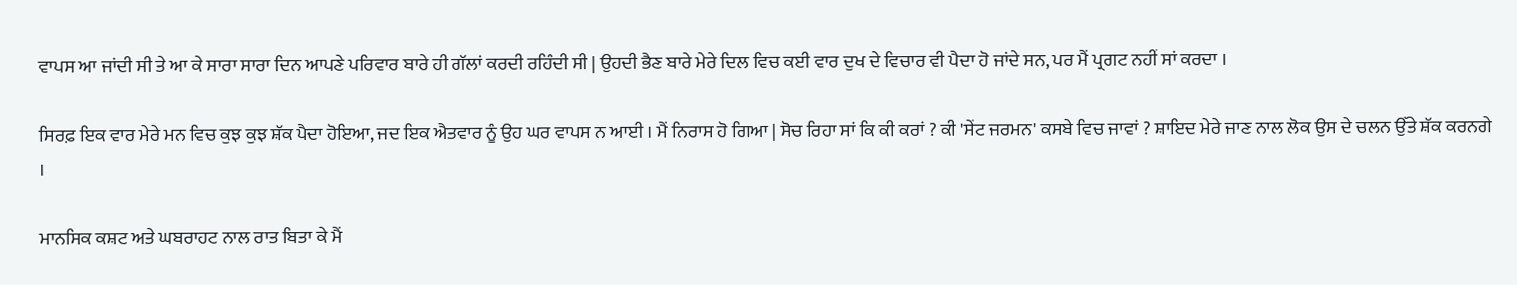ਵਾਪਸ ਆ ਜਾਂਦੀ ਸੀ ਤੇ ਆ ਕੇ ਸਾਰਾ ਸਾਰਾ ਦਿਨ ਆਪਣੇ ਪਰਿਵਾਰ ਬਾਰੇ ਹੀ ਗੱਲਾਂ ਕਰਦੀ ਰਹਿੰਦੀ ਸੀ | ਉਹਦੀ ਭੈਣ ਬਾਰੇ ਮੇਰੇ ਦਿਲ ਵਿਚ ਕਈ ਵਾਰ ਦੁਖ ਦੇ ਵਿਚਾਰ ਵੀ ਪੈਦਾ ਹੋ ਜਾਂਦੇ ਸਨ, ਪਰ ਮੈਂ ਪ੍ਰਗਟ ਨਹੀਂ ਸਾਂ ਕਰਦਾ ।

ਸਿਰਫ਼ ਇਕ ਵਾਰ ਮੇਰੇ ਮਨ ਵਿਚ ਕੁਝ ਕੁਝ ਸ਼ੱਕ ਪੈਦਾ ਹੋਇਆ, ਜਦ ਇਕ ਐਤਵਾਰ ਨੂੰ ਉਹ ਘਰ ਵਾਪਸ ਨ ਆਈ । ਮੈਂ ਨਿਰਾਸ ਹੋ ਗਿਆ | ਸੋਚ ਰਿਹਾ ਸਾਂ ਕਿ ਕੀ ਕਰਾਂ ? ਕੀ 'ਸੇਂਟ ਜਰਮਨ' ਕਸਬੇ ਵਿਚ ਜਾਵਾਂ ? ਸ਼ਾਇਦ ਮੇਰੇ ਜਾਣ ਨਾਲ ਲੋਕ ਉਸ ਦੇ ਚਲਨ ਉੱਤੇ ਸ਼ੱਕ ਕਰਨਗੇ ।

ਮਾਨਸਿਕ ਕਸ਼ਟ ਅਤੇ ਘਬਰਾਹਟ ਨਾਲ ਰਾਤ ਬਿਤਾ ਕੇ ਮੈਂ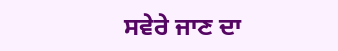ਸਵੇਰੇ ਜਾਣ ਦਾ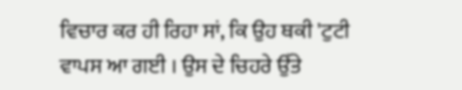ਵਿਚਾਰ ਕਰ ਹੀ ਰਿਹਾ ਸਾਂ, ਕਿ ਉਹ ਥਕੀ 'ਟੁਟੀ ਵਾਪਸ ਆ ਗਈ । ਉਸ ਦੇ ਚਿਹਰੇ ਉੱਤੇ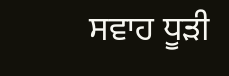ਸਵਾਹ ਧੂੜੀ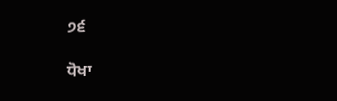੭੬

ਧੋਖਾ